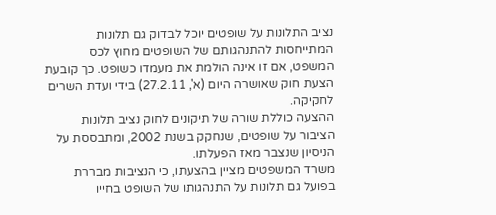נציב התלונות על שופטים יוכל לבדוק גם תלונות המתייחסות להתנהגותם של השופטים מחוץ לכס המשפט, אם זו אינה הולמת את מעמדו כשופט. כך קובעת הצעת חוק שאושרה היום (א', 27.2.11) בידי ועדת השרים לחקיקה.
ההצעה כוללת שורה של תיקונים לחוק נציב תלונות הציבור על שופטים, שנחקק בשנת 2002, ומתבססת על הניסיון שנצבר מאז הפעלתו.
משרד המשפטים מציין בהצעתו, כי הנציבות מבררת בפועל גם תלונות על התנהגותו של השופט בחייו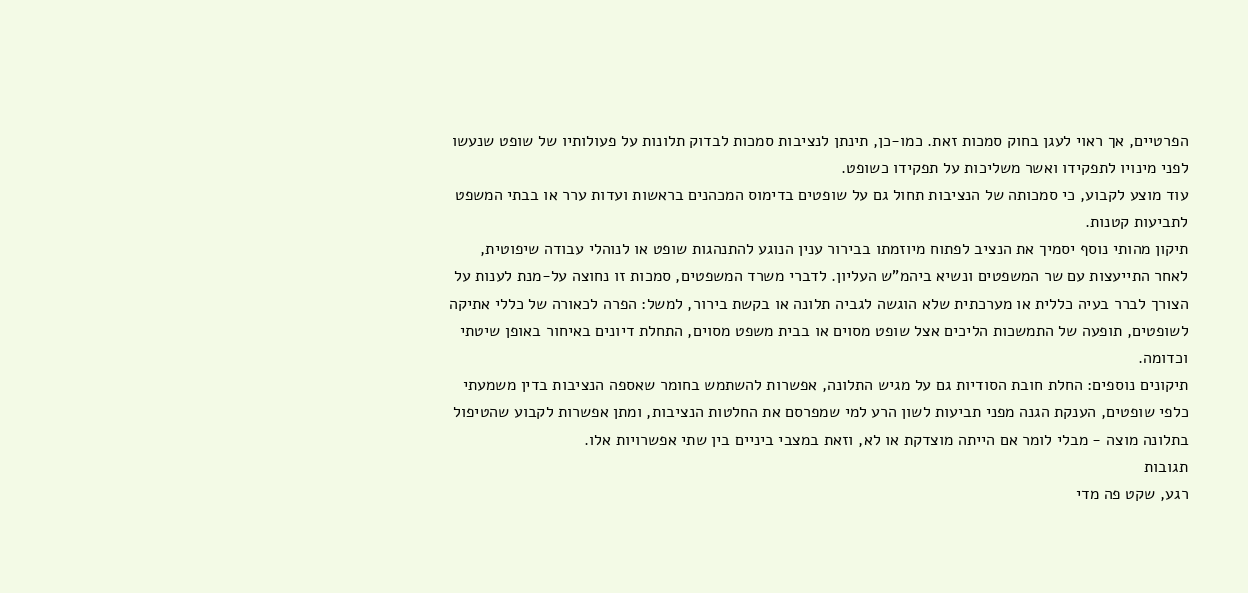הפרטיים, אך ראוי לעגן בחוק סמכות זאת. כמו-כן, תינתן לנציבות סמכות לבדוק תלונות על פעולותיו של שופט שנעשו לפני מינויו לתפקידו ואשר משליכות על תפקידו כשופט.
עוד מוצע לקבוע, כי סמכותה של הנציבות תחול גם על שופטים בדימוס המכהנים בראשות ועדות ערר או בבתי המשפט לתביעות קטנות.
תיקון מהותי נוסף יסמיך את הנציב לפתוח מיוזמתו בבירור ענין הנוגע להתנהגות שופט או לנוהלי עבודה שיפוטית, לאחר התייעצות עם שר המשפטים ונשיא ביהמ"ש העליון. לדברי משרד המשפטים, סמכות זו נחוצה על-מנת לענות על הצורך לברר בעיה כללית או מערכתית שלא הוגשה לגביה תלונה או בקשת בירור, למשל: הפרה לכאורה של כללי אתיקה לשופטים, תופעה של התמשכות הליכים אצל שופט מסוים או בבית משפט מסוים, התחלת דיונים באיחור באופן שיטתי וכדומה.
תיקונים נוספים: החלת חובת הסודיות גם על מגיש התלונה, אפשרות להשתמש בחומר שאספה הנציבות בדין משמעתי כלפי שופטים, הענקת הגנה מפני תביעות לשון הרע למי שמפרסם את החלטות הנציבות, ומתן אפשרות לקבוע שהטיפול בתלונה מוצה - מבלי לומר אם הייתה מוצדקת או לא, וזאת במצבי ביניים בין שתי אפשרויות אלו.
תגובות
רגע, שקט פה מדי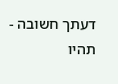דעתך חשובה - תהיו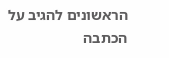הראשונים להגיב על הכתבה